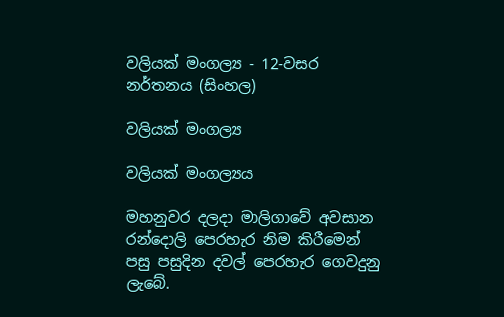වලියක් මංගල්‍ය - 12-වසර නර්තනය (සිංහල)

වලියක් මංගල්‍ය

වලියක් මංගල්‍යය

මහනුවර දලදා මාලිගාවේ අවසාන රන්දොලි පෙරහැර නිම කිරීමෙන් පසු පසුදින දවල් පෙරහැර ගෙවදුනු ලැබේ.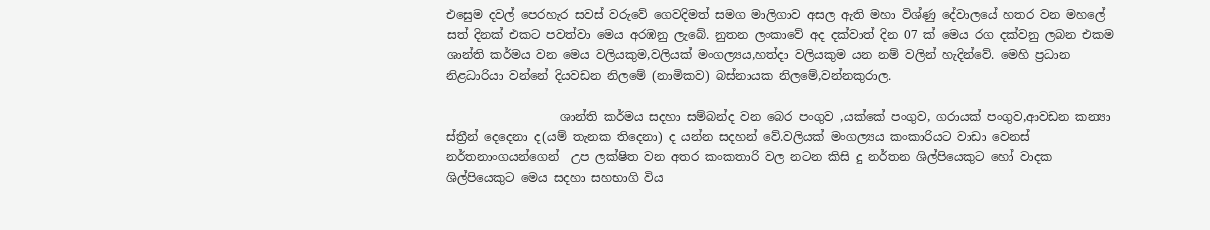එසෙුම දවල් පෙරහැර සවස් වරුවේ ගෙවදිමත් සමග මාලිගාව අසල ඇති මහා විශ්ණු දේවාලයේ හතර වන මහලේ සත් දිනක් එකට පවත්වා මෙය අරඹනු ලැබේ. නුතන ලංකාවේ අද දක්වාත් දින 07 ක් මෙය රග දක්වනු ලබන එකම ශාන්ති කර්මය වන මෙය වලියකුම,වලියක් මංගල්‍යය,හත්දා වලියකුම යන නම් වලින් හැදින්වේ. මෙහි ප්‍රධාන නිළධාරියා වන්නේ දියවඩන නිලමේ (නාමිකව) බස්නායක නිලමේ,වන්නකුරාල‍.

                   ශාන්ති කර්මය සදහා සම්බන්ද වන බෙර පංගුව ,යක්කේ පංගුව, ගරායක් පංගුව,ආවඩන කන්‍යා ස්ත්‍රීන් දෙදෙනා ද(යම් තැනක තිදෙනා) ද යන්න සදහන් වේ.වලියක් මංගල්‍යය කංකාරියට වාඩා වෙනස් නර්තනාංගයන්ගෙන්  උප ලක්ෂිත වන අතර කංකතාරි වල නටන කිසි දු නර්තන ශිල්පියෙකුට හෝ වාදක ශිල්පියෙකුට මෙය සදහා සහභාගි විය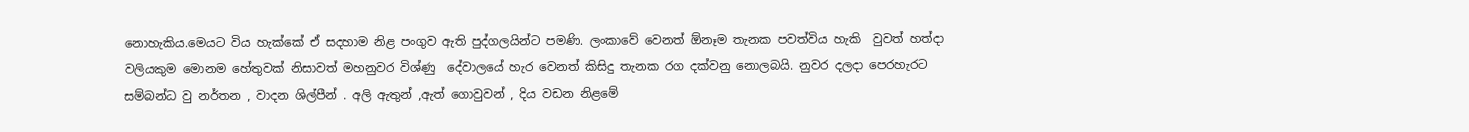නොහැකිය.මෙයට විය හැක්කේ ඒ සදහාම නිළ පංගුව ඇති පුද්ගලයින්ට පමණි. ලංකාවේ වෙනත් ඕනෑම තැනක පවත්විය හැකි  වුවත් හත්දා වලියකුම මොනම හේතුවක් නිසාවත් මහනුවර විශ්ණු  දේවාලයේ හැර වෙනත් කිසිදු තැනක රග දක්වනු නොලබයි. නුවර දලදා පෙරහැරට සම්බන්ධ වු නර්තන , වාදන ශිල්පීන් . අලි ඇතුන් ,ඇත් ගොවුවන් , දිය වඩන නිළමේ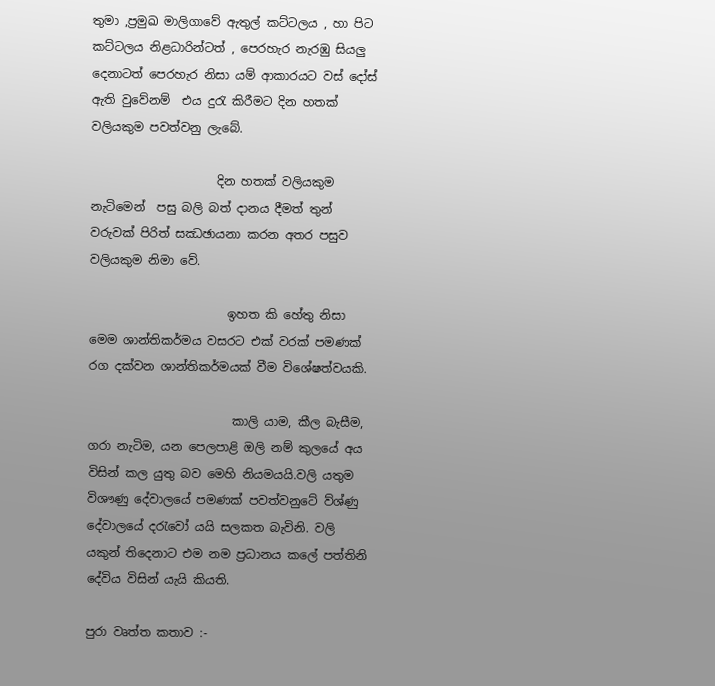තුමා ,ප්‍රමුඛ මාලිගාවේ ඇතුල් කට්ටලය , හා පිට කට්ටලය නිළධාරින්ටත් , පෙරහැර නැරඹු සියලු දෙනාටත් පෙරහැර නිසා යම් ආකාරයට වස් දෝස් ඇති වුවේනම්  එය දුරැ කිරීමට දින හතක් වලියකුම පවත්වනු ලැබේ.

                     දින හතක් වලියකුම නැටිමෙන්  පසු බලි බත් දානය දීමත් තුන් වරුවක් පිරිත් සඣඡායනා කරන අතර පසුව වලියකුම නිමා වේ.

                       ඉහත කි හේතු නිසා මෙම ශාන්තිකර්මය වසරට එක් වරක් පමණක් රග දක්වන ශාන්තිකර්මයක් වීම විශේෂත්වයකි.

                        කාලි යාම, කීල බැසීම, ගරා නැටිම, යන පෙලපාළි ඔලි නම් කුලයේ අය විසින් කල යුතු බව මෙහි නියමයයි.වලි යතුම විශෟණු දේවාලයේ පමණක් පවත්වනුටේ ව්ශ්ණු දේවාලයේ දරැවෝ යයි සලකත බැවිනි. වලි යකුන් තිදෙනාට එම නම ප්‍රධානය කලේ පත්තිනි දේවිය විසින් යැයි කියති.

පුරා වෘත්ත කතාව :-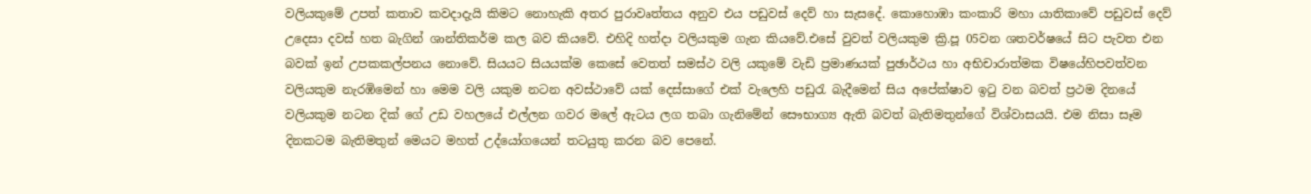වලියකුමේ උපත් කතාව කවදාදැයි කිමට නොහැකි අතර පුරාවෘත්තය අනුව එය පඩුවස් දෙව් හා සැසදේ. කොහොඹා කංකාරි මහා යාතිකාවේ පඩුවස් දෙව් උදෙසා දවස් හත බැගින් ශාන්තිකර්ම කල බව කියවේ. එහිදි හත්දා වලියකුම ගැන කියවේ.එසේ වුවත් වලියකුම ක්‍රි.පූ 05වන ශතවර්ෂයේ සිට පැවත එන බවක් ඉන් උපකකල්පනය නොවේ. සියයට සියයක්ම කෙසේ වෙතත් සමස්ථ වලි යකුමේ වැඩි ප්‍රමාණයක් පුඡාර්ථය හා අභිචාරාත්මක විෂයේහිපවත්වන වලියකුම නැරඹිමෙන් හා මෙම වලි යකුම නටන අවස්ථාවේ යක් දෙස්සාගේ එක් වැලෙහි පඩුරැ බැදීමෙන් සිය අපේක්ෂාව ඉටු වන බවත් ප්‍රථම දිනයේ වලියකුම නටන දික් ගේ උඩ වහලයේ එල්ලන ගවර මලේ ඇටය ලග තබා ගැනිමේන් සෞභාග්‍ය ඇති බවත් බැතිමතුන්ගේ විශ්වාසයයි. එම නිසා සෑම දිනකටම බැතිමතුන් මෙයට මහත් උද්යෝගයෙන් තටයුතු කරන බව පෙනේ.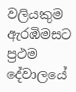වලියකුම ඇරඹිමසට ප්‍රථම දේවාලයේ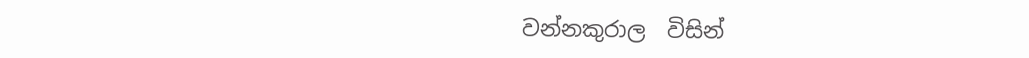වන්නකුරාල  විසින්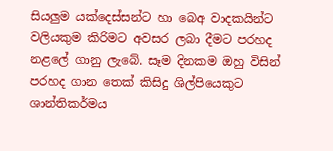සියලුම යක්‍දෙස්සන්ට හා බෙඅ වාදකයින්ට වලියකුම කිරිමට අවසර ලබා දීමට පරහද නළලේ ගානු ලැබේ. සෑම දිනකම ඔහු විසින් පරහද ගාන තෙක් කිසිදු ශිල්පියෙකුට ශාන්තිකර්මය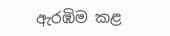ඇරඹිම කළ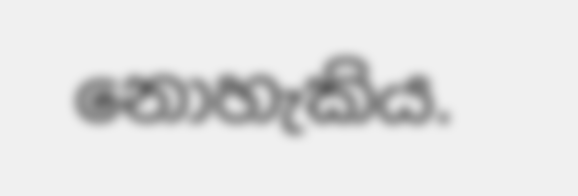නොහැකිය.